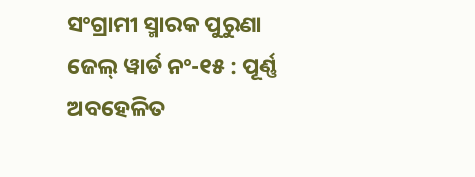ସଂଗ୍ରାମୀ ସ୍ମାରକ ପୁରୁଣା ଜେଲ୍‍ ୱାର୍ଡ ନଂ-୧୫ : ପୂର୍ଣ୍ଣ ଅବହେଳିତ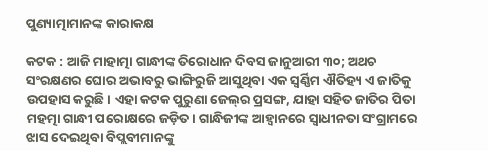ପୁଣ୍ୟାତ୍ମାମାନଙ୍କ କାରାକକ୍ଷ

କଟକ : ଆଜି ମାହାତ୍ମା ଗାନ୍ଧୀଙ୍କ ତିରୋଧାନ ଦିବସ ଜାନୁଆରୀ ୩୦; ଅଥଚ ସଂରକ୍ଷଣର ଘୋର ଅଭାବରୁ ଭାଙ୍ଗିରୁଜି ଆସୁଥିବା ଏକ ସ୍ୱର୍ଣ୍ଣିମ ଐତିହ୍ୟ ଏ ଜାତିକୁ ଉପହାସ କରୁଛି। ଏହା କଟକ ପୁରୁଣା ଜେଲ୍‍ର ପ୍ରସଙ୍ଗ, ଯାହା ସହିତ ଜାତିର ପିତା ମହତ୍ମା ଗାନ୍ଧୀ ପରୋକ୍ଷରେ ଜଡ଼ିତ। ଗାନ୍ଧିଜୀଙ୍କ ଆହ୍ୱାନରେ ସ୍ୱାଧୀନତା ସଂଗ୍ରାମରେ ଝାସ ଦେଇଥିବା ବିପ୍ଲବୀମାନଙ୍କୁ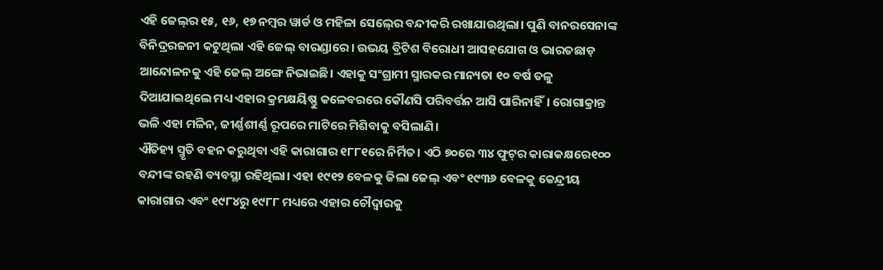ଏହି ଜେଲ୍‍ର ୧୫, ୧୬, ୧୭ ନମ୍ବର ୱାର୍ଡ ଓ ମହିଳା ସେଲ୍‍ରେ ବନ୍ଦୀକରି ରଖାଯାଉଥିଲା। ପୁଣି ବାନରସେନାଙ୍କ ବିନିଦ୍ରରଜନୀ କଟୁଥିଲା ଏହି ଜେଲ୍‍ ବାରଣ୍ଡାରେ। ଉଭୟ ବ୍ରିଟିଶ ବିରୋଧୀ ଆସହଯୋଗ ଓ ଭାରତଛାଡ଼ ଆନ୍ଦୋଳନକୁ ଏହି ଜେଲ୍‍ ଅଙ୍ଗେ ନିଭାଇଛି। ଏହାକୁ ସଂଗ୍ରାମୀ ସ୍ମାରକର ମାନ୍ୟତା ୧୦ ବର୍ଷ ତଳୁ ଦିଆଯାଇଥିଲେ ମଧ୍ୟ ଏହାର କ୍ରମକ୍ଷୟିଷ୍ଣୁ କଳେବରରେ କୌଣସି ପରିବର୍ତ୍ତନ ଆସି ପାରିନାହିଁ। ରୋଗାକ୍ରାନ୍ତ ଭଳି ଏହା ମଳିନ, ଜୀର୍ଣ୍ଣଶୀର୍ଣ୍ଣ ରୂପରେ ମାଟିରେ ମିଶିବାକୁ ବସିଲାଣି।
ଐତିହ୍ୟ ସ୍ମୃତି ବହନ କରୁଥିବା ଏହି କାରାଗାର ୧୮୮୧ରେ ନିର୍ମିତ। ଏଠି ୭୦ରେ ୩୪ ଫୁଟ୍‍ର କାରାକକ୍ଷରେ୧୦୦ ବନ୍ଦୀଙ୍କ ରହଣି ବ୍ୟବସ୍ଥା ରହିଥିଲା। ଏହା ୧୯୧୨ ବେଳକୁ ଜିଲା ଜେଲ୍‍ ଏବଂ ୧୯୩୬ ବେଳକୁ କେନ୍ଦ୍ରୀୟ କାରାଗାର ଏବଂ ୧୯୮୪ରୁ ୧୯୮୮ ମଧ୍ୟରେ ଏହାର ଚୌଦ୍ୱାରକୁ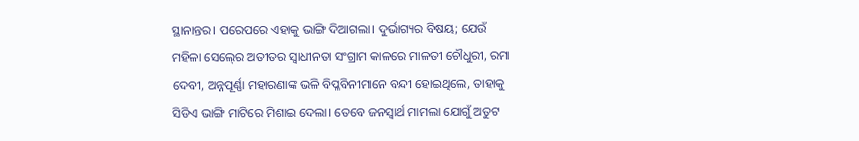ସ୍ଥାନାନ୍ତର। ପରେପରେ ଏହାକୁ ଭାଙ୍ଗି ଦିଆଗଲା। ଦୁର୍ଭାଗ୍ୟର ବିଷୟ; ଯେଉଁ ମହିଳା ସେଲ୍‍ରେ ଅତୀତର ସ୍ୱାଧୀନତା ସଂଗ୍ରାମ କାଳରେ ମାଳତୀ ଚୌଧୁରୀ, ରମା ଦେବୀ, ଅନ୍ନପୂର୍ଣ୍ଣା ମହାରଣାଙ୍କ ଭଳି ବିପ୍ଳବିନୀମାନେ ବନ୍ଦୀ ହୋଇଥିଲେ, ତାହାକୁ ସିଡିଏ ଭାଙ୍ଗି ମାଟିରେ ମିଶାଇ ଦେଲା। ତେବେ ଜନସ୍ୱାର୍ଥ ମାମଲା ଯୋଗୁଁ ଅତୁଟ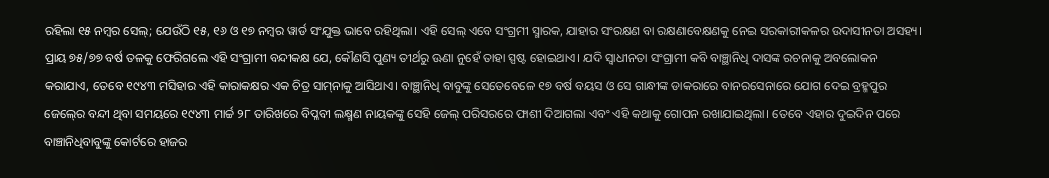ରହିଲା ୧୫ ନମ୍ବର ସେଲ୍‍; ଯେଉଁଠି ୧୫, ୧୬ ଓ ୧୭ ନମ୍ବର ୱାର୍ଡ ସଂଯୁକ୍ତ ଭାବେ ରହିଥିଲା। ଏହି ସେଲ୍‍ ଏବେ ସଂଗ୍ରମୀ ସ୍ମାରକ, ଯାହାର ସଂରକ୍ଷଣ ବା ରକ୍ଷଣାବେକ୍ଷଣକୁ ନେଇ ସରକାରୀକଳର ଉଦାସୀନତା ଅସହ୍ୟ। ପ୍ରାୟ ୭୫/୭୭ ବର୍ଷ ତଳକୁ ଫେରିଗଲେ ଏହି ସଂଗ୍ରାମୀ ବନ୍ଦୀକକ୍ଷ ଯେ, କୌଣସି ପୁଣ୍ୟ ତୀର୍ଥରୁ ଊଣା ନୁହେଁ ତାହା ସ୍ପଷ୍ଟ ହୋଇଥାଏ। ଯଦି ସ୍ୱାଧୀନତା ସଂଗ୍ରାମୀ କବି ବାଞ୍ଛାନିଧି ଦାସଙ୍କ ରଚନାକୁ ଅବଲୋକନ କରାଯାଏ, ତେବେ ୧୯୪୩ ମସିହାର ଏହି କାରାକକ୍ଷର ଏକ ଚିତ୍ର ସାମ୍‍ନାକୁ ଆସିଥାଏ। ବାଞ୍ଛାନିଧି ବାବୁଙ୍କୁ ସେତେବେଳେ ୧୭ ବର୍ଷ ବୟସ ଓ ସେ ଗାନ୍ଧୀଙ୍କ ଡାକରାରେ ବାନରସେନାରେ ଯୋଗ ଦେଇ ବ୍ରହ୍ମପୁର ଜେଲ୍‍ରେ ବନ୍ଦୀ ଥିବା ସମୟରେ ୧୯୪୩ ମାର୍ଚ୍ଚ ୨୮ ତାରିଖରେ ବିପ୍ଳବୀ ଲକ୍ଷ୍ମଣ ନାୟକଙ୍କୁ ସେହି ଜେଲ୍‍ ପରିସରରେ ଫାଶୀ ଦିଆଗଲା ଏବଂ ଏହି କଥାକୁ ଗୋପନ ରଖାଯାଇଥିଲା। ତେବେ ଏହାର ଦୁଇଦିନ ପରେ ବାଞ୍ଚାନିଧିବାବୁଙ୍କୁ କୋର୍ଟରେ ହାଜର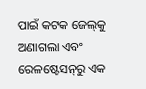ପାଇଁ କଟକ ଜେଲ୍‍କୁ ଅଣାଗଲା ଏବଂ ରେଳଷ୍ଟେସନ୍‍ରୁ ଏକ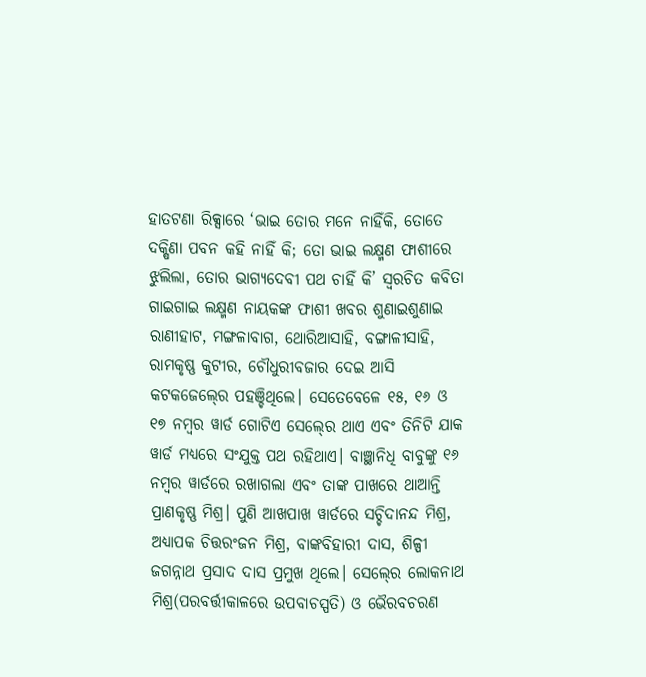ହାତଟଣା ରିକ୍ସାରେ ‘ଭାଇ ତୋର ମନେ ନାହିଁକି, ତୋତେ ଦକ୍ଷିଣା ପବନ କହି ନାହିଁ କି; ତୋ ଭାଇ ଲକ୍ଷ୍ମଣ ଫାଶୀରେ ଝୁଲିଲା, ତୋର ଭାଗ୍ୟଦେବୀ ପଥ ଚାହିଁ କି’ ସ୍ୱରଚିତ କବିତା ଗାଇଗାଇ ଲକ୍ଷ୍ମଣ ନାୟକଙ୍କ ଫାଶୀ ଖବର ଶୁଣାଇଶୁଣାଇ ରାଣୀହାଟ, ମଙ୍ଗଳାବାଗ, ଥୋରିଆସାହି, ବଙ୍ଗାଳୀସାହି, ରାମକୃଷ୍ଣ କୁଟୀର, ଚୌଧୁରୀବଜାର ଦେଇ ଆସି କଟକଜେଲ୍‍ରେ ପହଞ୍ଚିଥିଲେ। ସେତେବେଳେ ୧୫, ୧୬ ଓ ୧୭ ନମ୍ବର ୱାର୍ଡ ଗୋଟିଏ ସେଲ୍‍ରେ ଥାଏ ଏବଂ ତିନିଟି ଯାକ ୱାର୍ଡ ମଧ୍ୟରେ ସଂଯୁକ୍ତ ପଥ ରହିଥାଏ। ବାଞ୍ଛାନିଧି ବାବୁଙ୍କୁ ୧୬ ନମ୍ବର ୱାର୍ଡରେ ରଖାଗଲା ଏବଂ ତାଙ୍କ ପାଖରେ ଥାଆନ୍ତି ପ୍ରାଣକୃଷ୍ଣ ମିଶ୍ର। ପୁଣି ଆଖପାଖ ୱାର୍ଡରେ ସଚ୍ଚିଦାନନ୍ଦ ମିଶ୍ର, ଅଧ୍ୟାପକ ଚିତ୍ତରଂଜନ ମିଶ୍ର, ବାଙ୍କବିହାରୀ ଦାସ, ଶିଳ୍ପୀ ଜଗନ୍ନାଥ ପ୍ରସାଦ ଦାସ ପ୍ରମୁଖ ଥିଲେ। ସେଲ୍‍ରେ ଲୋକନାଥ ମିଶ୍ର(ପରବର୍ତ୍ତୀକାଳରେ ଉପବାଚସ୍ପତି) ଓ ଭୈରବଚରଣ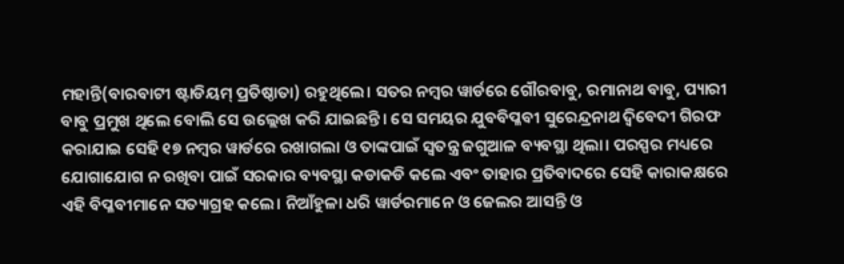ମହାନ୍ତି(ବାରବାଟୀ ଷ୍ଟାଡିୟମ୍‍ ପ୍ରତିଷ୍ଠାତା) ରହୁଥିଲେ। ସତର ନମ୍ବର ୱାର୍ଡରେ ଗୌରବାବୁ, ରମାନାଥ ବାବୁ, ପ୍ୟାରୀ ବାବୁ ପ୍ରମୁଖ ଥିଲେ ବୋଲି ସେ ଉଲ୍ଲେଖ କରି ଯାଇଛନ୍ତି। ସେ ସମୟର ଯୁବବିପ୍ଳବୀ ସୁରେନ୍ଦ୍ରନାଥ ଦ୍ୱିବେଦୀ ଗିରଫ କରାଯାଇ ସେହି ୧୭ ନମ୍ବର ୱାର୍ଡରେ ରଖାଗଲା ଓ ତାଙ୍କପାଇଁ ସ୍ୱତନ୍ତ୍ର ଜଗୁଆଳ ବ୍ୟବସ୍ଥା ଥିଲା। ପରସ୍ପର ମଧ୍ୟରେ ଯୋଗାଯୋଗ ନ ରଖିବା ପାଇଁ ସରକାର ବ୍ୟବସ୍ଥା କଡାକଡି କଲେ ଏବଂ ତାହାର ପ୍ରତିବାଦରେ ସେହି କାରାକକ୍ଷରେ ଏହି ବିପ୍ଳବୀମାନେ ସତ୍ୟାଗ୍ରହ କଲେ। ନିଆଁହୁଳା ଧରି ୱାର୍ଡରମାନେ ଓ ଜେଲର ଆସନ୍ତି ଓ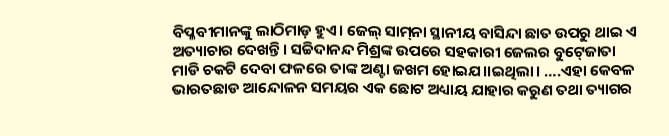ବିପ୍ଳବୀମାନଙ୍କୁ ଲାଠିମାଡ଼ ହୁଏ। ଜେଲ୍‍ ସାମ୍‍ନା ସ୍ଥାନୀୟ ବାସିନ୍ଦା ଛାତ ଉପରୁ ଥାଇ ଏ ଅତ୍ୟାଚାର ଦେଖନ୍ତି। ସଚ୍ଚିଦାନନ୍ଦ ମିଶ୍ରଙ୍କ ଉପରେ ସହକାରୀ ଜେଲର ବୁଟ୍‍ଜୋତା ମାଡି ଚକଟି ଦେବା ଫଳରେ ତାଙ୍କ ଅଣ୍ଟା ଜଖମ ହୋଇଯ।।ଇଥିଲା। ….ଏହା କେବଳ ଭାରତଛାଡ ଆନ୍ଦୋଳନ ସମୟର ଏକ ଛୋଟ ଅଧ୍ୟାୟ ଯାହାର କରୁଣ ତଥା ତ୍ୟାଗର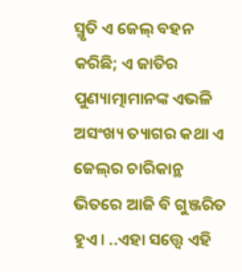ସ୍ମୃତି ଏ ଜେଲ୍‍ ବହନ କରିଛି; ଏ ଜାତିର ପୁଣ୍ୟାତ୍ମାମାନଙ୍କ ଏଭଳି ଅସଂଖ୍ୟ ତ୍ୟାଗର କଥା ଏ ଜେଲ୍‍ର ଚାରିକାନ୍ଥ ଭିତରେ ଆଜି ବି ଗୁଞ୍ଜରିତ ହୁଏ। ..ଏହା ସତ୍ତ୍ବେ ଏହି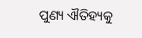ପୁଣ୍ୟ ଐତିହ୍ୟକୁ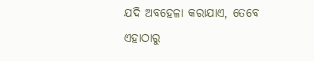ଯଦି ଅବହେଳା କରାଯାଏ, ତେବେ ଏହାଠାରୁ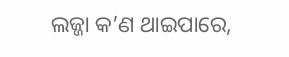ଲଜ୍ଜା କ’ଣ ଥାଇପାରେ,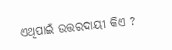ଏଥିପାଇଁ ଉତ୍ତରଦାୟୀ କିଏ ?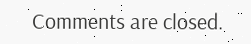Comments are closed.